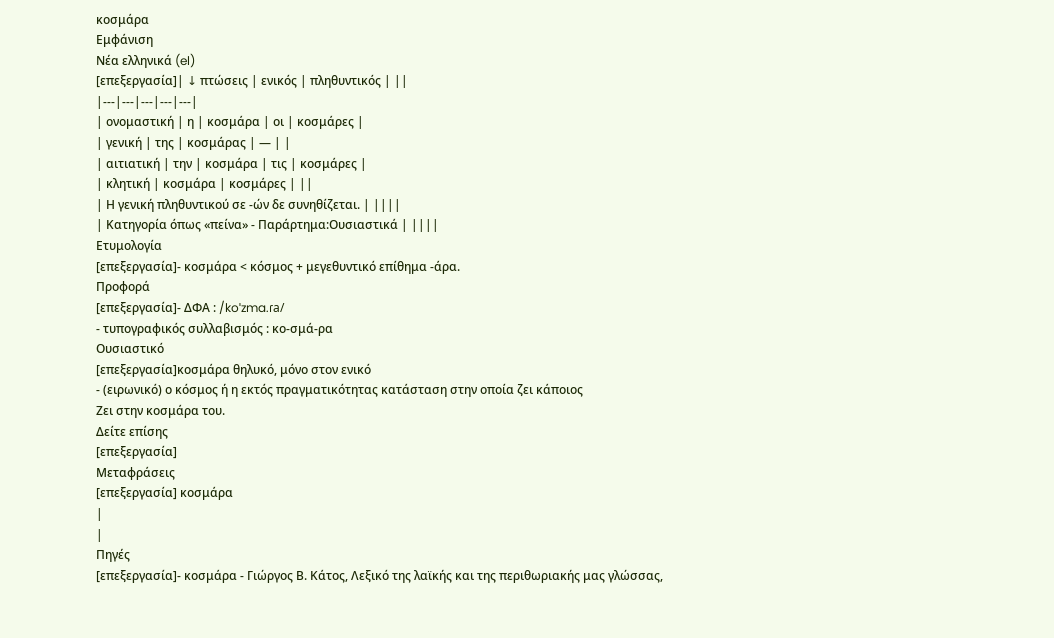κοσμάρα
Εμφάνιση
Νέα ελληνικά (el)
[επεξεργασία]| ↓ πτώσεις | ενικός | πληθυντικός | ||
|---|---|---|---|---|
| ονομαστική | η | κοσμάρα | οι | κοσμάρες |
| γενική | της | κοσμάρας | — | |
| αιτιατική | την | κοσμάρα | τις | κοσμάρες |
| κλητική | κοσμάρα | κοσμάρες | ||
| Η γενική πληθυντικού σε -ών δε συνηθίζεται. | ||||
| Κατηγορία όπως «πείνα» - Παράρτημα:Ουσιαστικά | ||||
Ετυμολογία
[επεξεργασία]- κοσμάρα < κόσμος + μεγεθυντικό επίθημα -άρα.
Προφορά
[επεξεργασία]- ΔΦΑ : /koˈzma.ɾa/
- τυπογραφικός συλλαβισμός : κο‐σμά‐ρα
Ουσιαστικό
[επεξεργασία]κοσμάρα θηλυκό, μόνο στον ενικό
- (ειρωνικό) ο κόσμος ή η εκτός πραγματικότητας κατάσταση στην οποία ζει κάποιος
Ζει στην κοσμάρα του.
Δείτε επίσης
[επεξεργασία]
Μεταφράσεις
[επεξεργασία] κοσμάρα
|
|
Πηγές
[επεξεργασία]- κοσμάρα - Γιώργος Β. Κάτος, Λεξικό της λαϊκής και της περιθωριακής μας γλώσσας,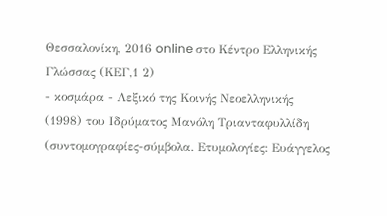Θεσσαλονίκη, 2016 online στο Κέντρο Ελληνικής Γλώσσας (ΚΕΓ,1 2)
- κοσμάρα - Λεξικό της Κοινής Νεοελληνικής (1998) του Ιδρύματος Μανόλη Τριανταφυλλίδη (συντομογραφίες-σύμβολα. Ετυμολογίες: Ευάγγελος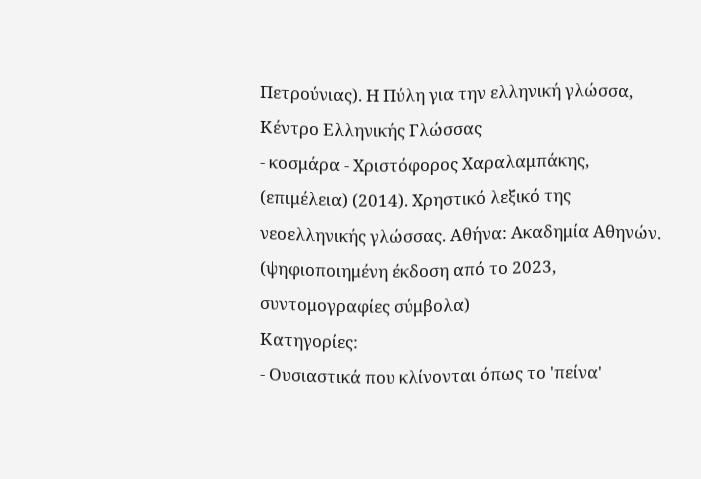Πετρούνιας). Η Πύλη για την ελληνική γλώσσα, Κέντρο Ελληνικής Γλώσσας
- κοσμάρα - Χριστόφορος Χαραλαμπάκης, (επιμέλεια) (2014). Χρηστικό λεξικό της νεοελληνικής γλώσσας. Αθήνα: Ακαδημία Αθηνών. (ψηφιοποιημένη έκδοση από το 2023, συντομογραφίες σύμβολα)
Κατηγορίες:
- Ουσιαστικά που κλίνονται όπως το 'πείνα'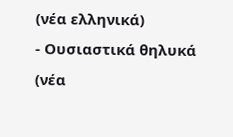(νέα ελληνικά)
- Ουσιαστικά θηλυκά (νέα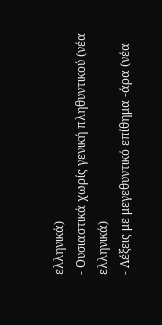ελληνικά)
- Ουσιαστικά χωρίς γενική πληθυντικού (νέα ελληνικά)
- Λέξεις με μεγεθυντικό επίθημα -άρα (νέα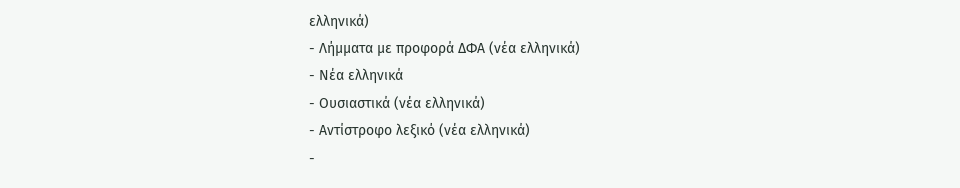ελληνικά)
- Λήμματα με προφορά ΔΦΑ (νέα ελληνικά)
- Νέα ελληνικά
- Ουσιαστικά (νέα ελληνικά)
- Αντίστροφο λεξικό (νέα ελληνικά)
-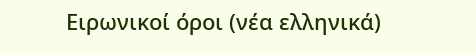Ειρωνικοί όροι (νέα ελληνικά)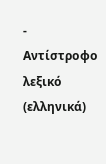- Αντίστροφο λεξικό (ελληνικά)